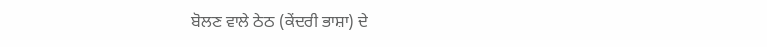ਬੋਲਣ ਵਾਲੇ ਠੇਠ (ਕੇਂਦਰੀ ਭਾਸ਼ਾ) ਦੇ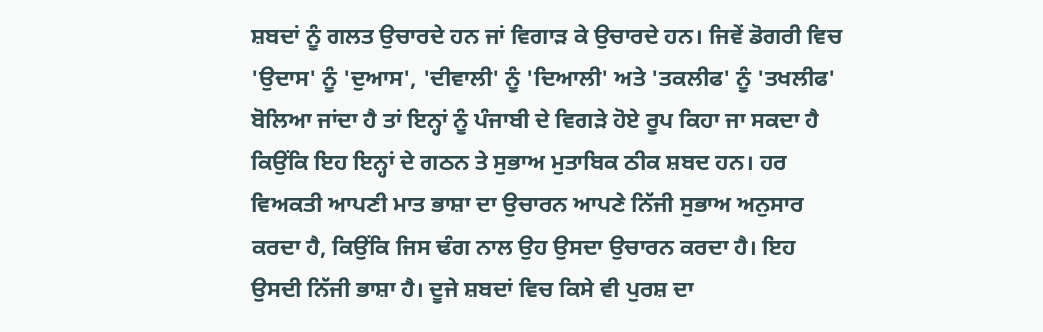ਸ਼ਬਦਾਂ ਨੂੰ ਗਲਤ ਉਚਾਰਦੇ ਹਨ ਜਾਂ ਵਿਗਾੜ ਕੇ ਉਚਾਰਦੇ ਹਨ। ਜਿਵੇਂ ਡੋਗਰੀ ਵਿਚ 'ਉਦਾਸ' ਨੂੰ 'ਦੁਆਸ', 'ਦੀਵਾਲੀ' ਨੂੰ 'ਦਿਆਲੀ' ਅਤੇ 'ਤਕਲੀਫ' ਨੂੰ 'ਤਖਲੀਫ' ਬੋਲਿਆ ਜਾਂਦਾ ਹੈ ਤਾਂ ਇਨ੍ਹਾਂ ਨੂੰ ਪੰਜਾਬੀ ਦੇ ਵਿਗੜੇ ਹੋਏ ਰੂਪ ਕਿਹਾ ਜਾ ਸਕਦਾ ਹੈ ਕਿਉਂਕਿ ਇਹ ਇਨ੍ਹਾਂ ਦੇ ਗਠਨ ਤੇ ਸੁਭਾਅ ਮੁਤਾਬਿਕ ਠੀਕ ਸ਼ਬਦ ਹਨ। ਹਰ ਵਿਅਕਤੀ ਆਪਣੀ ਮਾਤ ਭਾਸ਼ਾ ਦਾ ਉਚਾਰਨ ਆਪਣੇ ਨਿੱਜੀ ਸੁਭਾਅ ਅਨੁਸਾਰ ਕਰਦਾ ਹੈ, ਕਿਉਂਕਿ ਜਿਸ ਢੰਗ ਨਾਲ ਉਹ ਉਸਦਾ ਉਚਾਰਨ ਕਰਦਾ ਹੈ। ਇਹ ਉਸਦੀ ਨਿੱਜੀ ਭਾਸ਼ਾ ਹੈ। ਦੂਜੇ ਸ਼ਬਦਾਂ ਵਿਚ ਕਿਸੇ ਵੀ ਪੁਰਸ਼ ਦਾ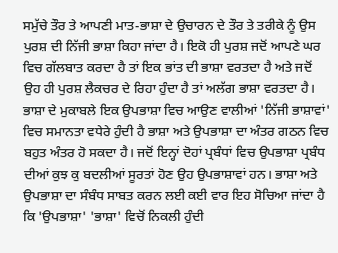ਸਮੁੱਚੇ ਤੌਰ ਤੇ ਆਪਣੀ ਮਾਤ-ਭਾਸ਼ਾ ਦੇ ਉਚਾਰਨ ਦੇ ਤੌਰ ਤੇ ਤਰੀਕੇ ਨੂੰ ਉਸ ਪੁਰਸ਼ ਦੀ ਨਿੱਜੀ ਭਾਸ਼ਾ ਕਿਹਾ ਜਾਂਦਾ ਹੈ। ਇਕੋ ਹੀ ਪੁਰਸ਼ ਜਦੋਂ ਆਪਣੇ ਘਰ ਵਿਚ ਗੱਲਬਾਤ ਕਰਦਾ ਹੈ ਤਾਂ ਇਕ ਭਾਂਤ ਦੀ ਭਾਸ਼ਾ ਵਰਤਦਾ ਹੈ ਅਤੇ ਜਦੋਂ ਉਹ ਹੀ ਪੁਰਸ਼ ਲੈਕਚਰ ਦੇ ਰਿਹਾ ਹੁੰਦਾ ਹੈ ਤਾਂ ਅਲੱਗ ਭਾਸ਼ਾ ਵਰਤਦਾ ਹੈ। ਭਾਸ਼ਾ ਦੇ ਮੁਕਾਬਲੇ ਇਕ ਉਪਭਾਸ਼ਾ ਵਿਚ ਆਉਣ ਵਾਲੀਆਂ 'ਨਿੱਜੀ ਭਾਸ਼ਾਵਾਂ' ਵਿਚ ਸਮਾਨਤਾ ਵਧੇਰੇ ਹੁੰਦੀ ਹੈ ਭਾਸ਼ਾ ਅਤੇ ਉਪਭਾਸ਼ਾ ਦਾ ਅੰਤਰ ਗਠਨ ਵਿਚ ਬਹੁਤ ਅੰਤਰ ਹੋ ਸਕਦਾ ਹੈ। ਜਦੋਂ ਇਨ੍ਹਾਂ ਦੋਹਾਂ ਪ੍ਰਬੰਧਾਂ ਵਿਚ ਉਪਭਾਸ਼ਾ ਪ੍ਰਬੰਧ ਦੀਆਂ ਕੁਝ ਕੁ ਬਦਲੀਆਂ ਸੂਰਤਾਂ ਹੋਣ ਉਹ ਉਪਭਾਸ਼ਾਵਾਂ ਹਨ। ਭਾਸ਼ਾ ਅਤੇ ਉਪਭਾਸ਼ਾ ਦਾ ਸੰਬੰਧ ਸਾਬਤ ਕਰਨ ਲਈ ਕਈ ਵਾਰ ਇਹ ਸੋਚਿਆ ਜਾਂਦਾ ਹੈ ਕਿ 'ਉਪਭਾਸ਼ਾ' 'ਭਾਸ਼ਾ' ਵਿਚੋਂ ਨਿਕਲੀ ਹੁੰਦੀ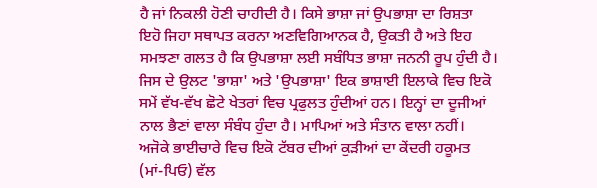ਹੈ ਜਾਂ ਨਿਕਲੀ ਹੋਣੀ ਚਾਹੀਦੀ ਹੈ। ਕਿਸੇ ਭਾਸ਼ਾ ਜਾਂ ਉਪਭਾਸ਼ਾ ਦਾ ਰਿਸ਼ਤਾ ਇਹੋ ਜਿਹਾ ਸਥਾਪਤ ਕਰਨਾ ਅਣਵਿਗਿਆਨਕ ਹੈ, ਉਕਤੀ ਹੈ ਅਤੇ ਇਹ ਸਮਝਣਾ ਗਲਤ ਹੈ ਕਿ ਉਪਭਾਸ਼ਾ ਲਈ ਸਬੰਧਿਤ ਭਾਸ਼ਾ ਜਨਨੀ ਰੂਪ ਹੁੰਦੀ ਹੈ। ਜਿਸ ਦੇ ਉਲਟ 'ਭਾਸ਼ਾ' ਅਤੇ 'ਉਪਭਾਸ਼ਾ' ਇਕ ਭਾਸ਼ਾਈ ਇਲਾਕੇ ਵਿਚ ਇਕੋ ਸਮੇਂ ਵੱਖ-ਵੱਖ ਛੋਟੇ ਖੇਤਰਾਂ ਵਿਚ ਪ੍ਰਫੁਲਤ ਹੁੰਦੀਆਂ ਹਨ। ਇਨ੍ਹਾਂ ਦਾ ਦੂਜੀਆਂ ਨਾਲ ਭੈਣਾਂ ਵਾਲਾ ਸੰਬੰਧ ਹੁੰਦਾ ਹੈ। ਮਾਪਿਆਂ ਅਤੇ ਸੰਤਾਨ ਵਾਲਾ ਨਹੀਂ।
ਅਜੋਕੇ ਭਾਈਚਾਰੇ ਵਿਚ ਇਕੋ ਟੱਬਰ ਦੀਆਂ ਕੁੜੀਆਂ ਦਾ ਕੇਂਦਰੀ ਹਕੂਮਤ (ਮਾਂ-ਪਿਓ) ਵੱਲ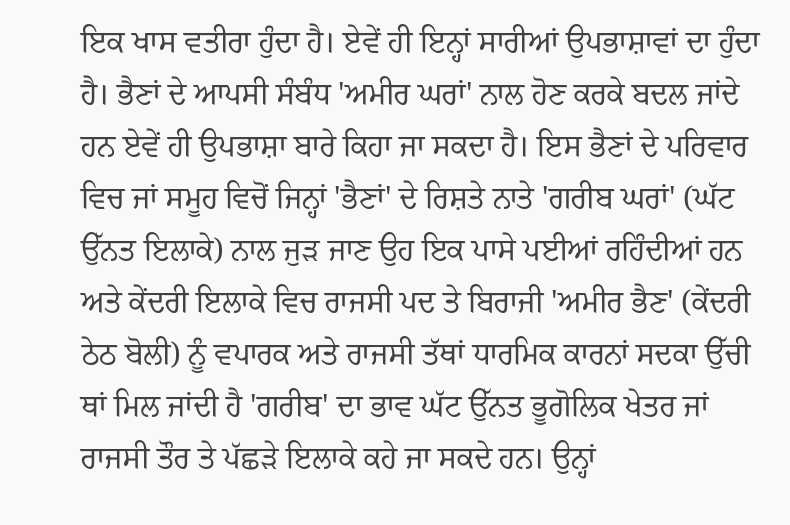ਇਕ ਖਾਸ ਵਤੀਰਾ ਹੁੰਦਾ ਹੈ। ਏਵੇਂ ਹੀ ਇਨ੍ਹਾਂ ਸਾਰੀਆਂ ਉਪਭਾਸ਼ਾਵਾਂ ਦਾ ਹੁੰਦਾ ਹੈ। ਭੈਣਾਂ ਦੇ ਆਪਸੀ ਸੰਬੰਧ 'ਅਮੀਰ ਘਰਾਂ' ਨਾਲ ਹੋਣ ਕਰਕੇ ਬਦਲ ਜਾਂਦੇ ਹਨ ਏਵੇਂ ਹੀ ਉਪਭਾਸ਼ਾ ਬਾਰੇ ਕਿਹਾ ਜਾ ਸਕਦਾ ਹੈ। ਇਸ ਭੈਣਾਂ ਦੇ ਪਰਿਵਾਰ ਵਿਚ ਜਾਂ ਸਮੂਹ ਵਿਚੋਂ ਜਿਨ੍ਹਾਂ 'ਭੈਣਾਂ' ਦੇ ਰਿਸ਼ਤੇ ਨਾਤੇ 'ਗਰੀਬ ਘਰਾਂ' (ਘੱਟ ਉੱਨਤ ਇਲਾਕੇ) ਨਾਲ ਜੁੜ ਜਾਣ ਉਹ ਇਕ ਪਾਸੇ ਪਈਆਂ ਰਹਿੰਦੀਆਂ ਹਨ ਅਤੇ ਕੇਂਦਰੀ ਇਲਾਕੇ ਵਿਚ ਰਾਜਸੀ ਪਦ ਤੇ ਬਿਰਾਜੀ 'ਅਮੀਰ ਭੈਣ' (ਕੇਂਦਰੀ ਠੇਠ ਬੋਲੀ) ਨੂੰ ਵਪਾਰਕ ਅਤੇ ਰਾਜਸੀ ਤੱਥਾਂ ਧਾਰਮਿਕ ਕਾਰਨਾਂ ਸਦਕਾ ਉੱਚੀ ਥਾਂ ਮਿਲ ਜਾਂਦੀ ਹੈ 'ਗਰੀਬ' ਦਾ ਭਾਵ ਘੱਟ ਉੱਨਤ ਭੂਗੋਲਿਕ ਖੇਤਰ ਜਾਂ ਰਾਜਸੀ ਤੌਰ ਤੇ ਪੱਛੜੇ ਇਲਾਕੇ ਕਹੇ ਜਾ ਸਕਦੇ ਹਨ। ਉਨ੍ਹਾਂ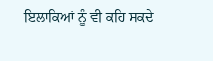ਇਲਾਕਿਆਂ ਨੂੰ ਵੀ ਕਹਿ ਸਕਦੇ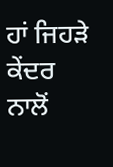ਹਾਂ ਜਿਹੜੇ ਕੇਂਦਰ ਨਾਲੋਂ